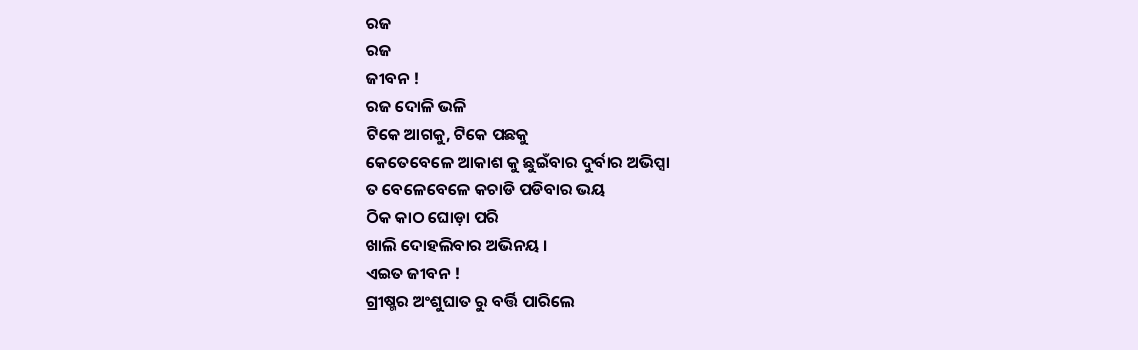ରଜ
ରଜ
ଜୀବନ !
ରଜ ଦୋଳି ଭଳି
ଟିକେ ଆଗକୁ, ଟିକେ ପଛକୁ
କେତେବେଳେ ଆକାଶ କୁ ଛୁଇଁବାର ଦୁର୍ବାର ଅଭିପ୍ସା
ତ ବେଳେବେଳେ କଚାଡି ପଡିବାର ଭୟ
ଠିକ କାଠ ଘୋଡ଼ା ପରି
ଖାଲି ଦୋହଲିବାର ଅଭିନୟ ।
ଏଇତ ଜୀବନ !
ଗ୍ରୀଷ୍ମର ଅଂଶୁଘାତ ରୁ ବର୍ତ୍ତି ପାରିଲେ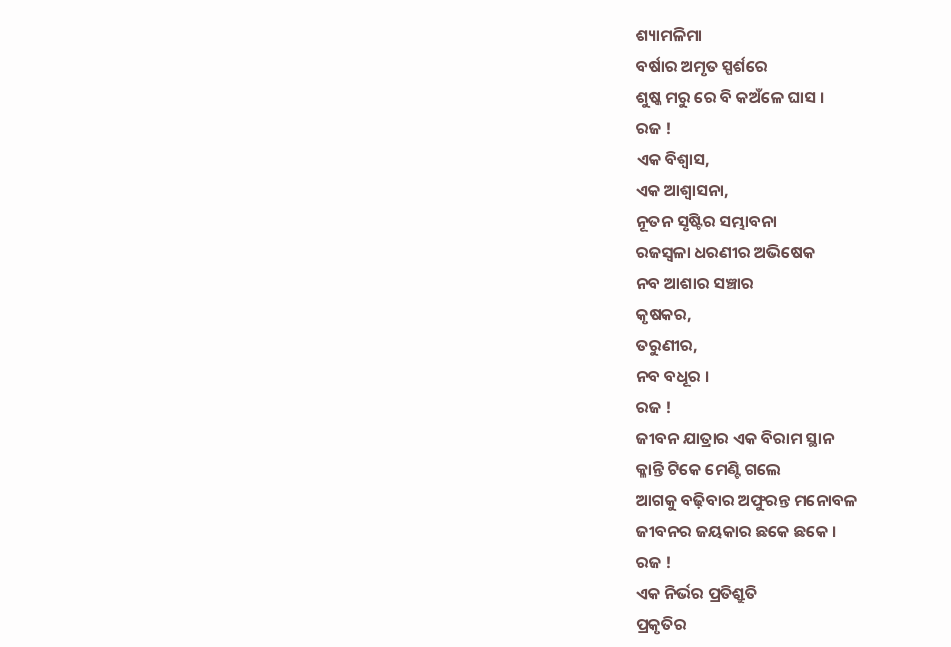ଶ୍ୟାମଳିମା
ବର୍ଷାର ଅମୃତ ସ୍ପର୍ଶରେ
ଶୁଷ୍କ ମରୁ ରେ ବି କଅଁଳେ ଘାସ ।
ରଜ !
ଏକ ବିଶ୍ୱାସ,
ଏକ ଆଶ୍ୱାସନା,
ନୂତନ ସୃଷ୍ଟିର ସମ୍ଭାବନା
ରଜସ୍ୱଳା ଧରଣୀର ଅଭିଷେକ
ନବ ଆଶାର ସଞ୍ଚାର
କୃଷକର,
ତରୁଣୀର,
ନବ ବଧୂର ।
ରଜ !
ଜୀବନ ଯାତ୍ରାର ଏକ ବିରାମ ସ୍ଥାନ
କ୍ଳାନ୍ତି ଟିକେ ମେଣ୍ଟି ଗଲେ
ଆଗକୁ ବଢ଼ିବାର ଅଫୁରନ୍ତ ମନୋବଳ
ଜୀବନର ଜୟକାର ଛକେ ଛକେ ।
ରଜ !
ଏକ ନିର୍ଭର ପ୍ରତିଶ୍ରୁତି
ପ୍ରକୃତିର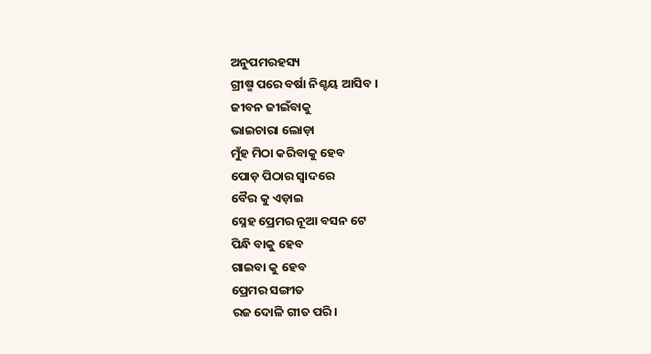ଅନୁପମରହସ୍ୟ
ଗ୍ରୀଷ୍ମ ପରେ ବର୍ଷା ନିଶ୍ଚୟ ଆସିବ ।
ଜୀବନ ଜୀଇଁବାକୁ
ଭାଇଚାରା ଲୋଡ଼ା
ମୁଁହ ମିଠା କରିବାକୁ ହେବ
ପୋଡ଼ ପିଠାର ସ୍ଵାଦରେ
ବୈର କୁ ଏଡ଼ାଇ
ସ୍ନେହ ପ୍ରେମର ନୂଆ ବସନ ଟେ
ପିନ୍ଧି ବାକୁ ହେବ
ଗାଇବା କୁ ହେବ
ପ୍ରେମର ସଙ୍ଗୀତ
ରଜ ଦୋଳି ଗୀତ ପରି।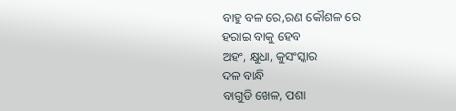ବାହୁ ବଳ ରେ,ରଣ କୌଶଳ ରେ
ହରାଇ ବାକୁ ହେବ
ଅହଂ, କ୍ଷୁଧା, କୁସଂସ୍କାର
ଦଳ ବାନ୍ଧି
ବାଗୁଡି ଖେଳ, ପଶା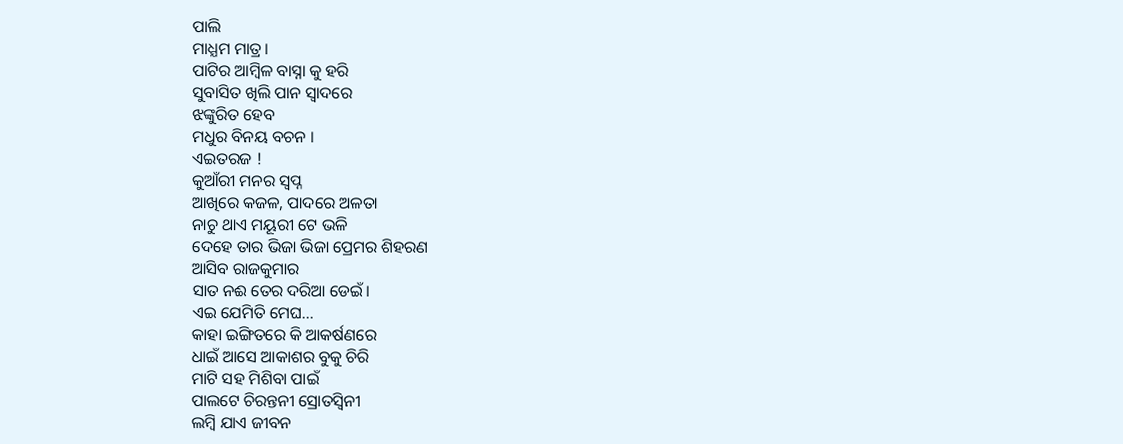ପାଲି
ମାଧ୍ଯମ ମାତ୍ର।
ପାଟିର ଆମ୍ବିଳ ବାସ୍ନା କୁ ହରି
ସୁବାସିତ ଖିଲି ପାନ ସ୍ଵାଦରେ
ଝଙ୍କୁରିତ ହେବ
ମଧୁର ବିନୟ ବଚନ ।
ଏଇତରଜ !
କୁଆଁରୀ ମନର ସ୍ବପ୍ନ
ଆଖିରେ କଜଳ, ପାଦରେ ଅଳତା
ନାଚୁ ଥାଏ ମୟୂରୀ ଟେ ଭଳି
ଦେହେ ତାର ଭିଜା ଭିଜା ପ୍ରେମର ଶିହରଣ
ଆସିବ ରାଜକୁମାର
ସାତ ନଈ ତେର ଦରିଆ ଡେଇଁ।
ଏଇ ଯେମିତି ମେଘ...
କାହା ଇଙ୍ଗିତରେ କି ଆକର୍ଷଣରେ
ଧାଇଁ ଆସେ ଆକାଶର ବୁକୁ ଚିରି
ମାଟି ସହ ମିଶିବା ପାଇଁ
ପାଲଟେ ଚିରନ୍ତନୀ ସ୍ରୋତସ୍ୱିନୀ
ଲମ୍ବି ଯାଏ ଜୀବନ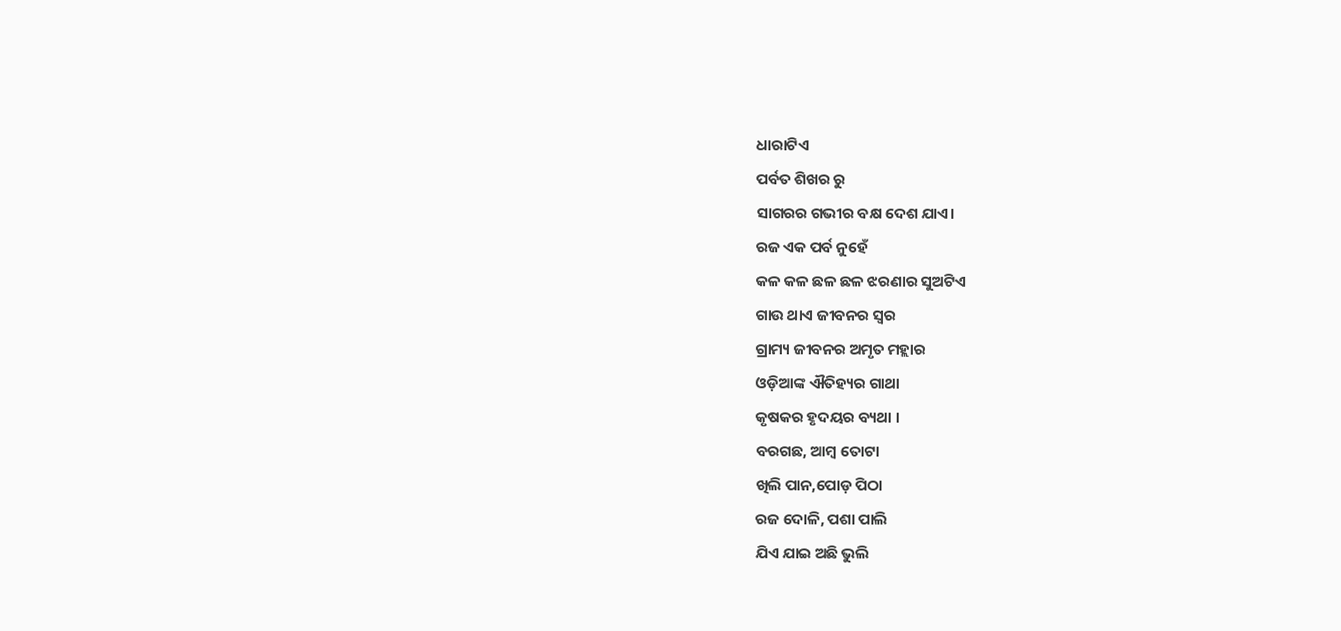ଧାରାଟିଏ
ପର୍ବତ ଶିଖର ରୁ
ସାଗରର ଗଭୀର ବକ୍ଷ ଦେଶ ଯାଏ।
ରଜ ଏକ ପର୍ବ ନୁହେଁ
କଳ କଳ ଛଳ ଛଳ ଝରଣାର ସୁଅଟିଏ
ଗାଉ ଥାଏ ଜୀବନର ସ୍ୱର
ଗ୍ରାମ୍ୟ ଜୀବନର ଅମୃତ ମହ୍ଲାର
ଓଡ଼ିଆଙ୍କ ଐତିହ୍ୟର ଗାଥା
କୃଷକର ହୃଦୟର ବ୍ୟଥା ।
ବରଗଛ, ଆମ୍ବ ତୋଟା
ଖିଲି ପାନ,ପୋଡ଼ ପିଠା
ରଜ ଦୋଳି, ପଶା ପାଲି
ଯିଏ ଯାଇ ଅଛି ଭୁଲି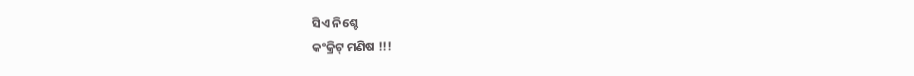ସିଏ ନିଶ୍ଚେ
କଂକ୍ରିଟ୍ ମଣିଷ !!!